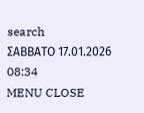search
ΣΑΒΒΑΤΟ 17.01.2026 08:34
MENU CLOSE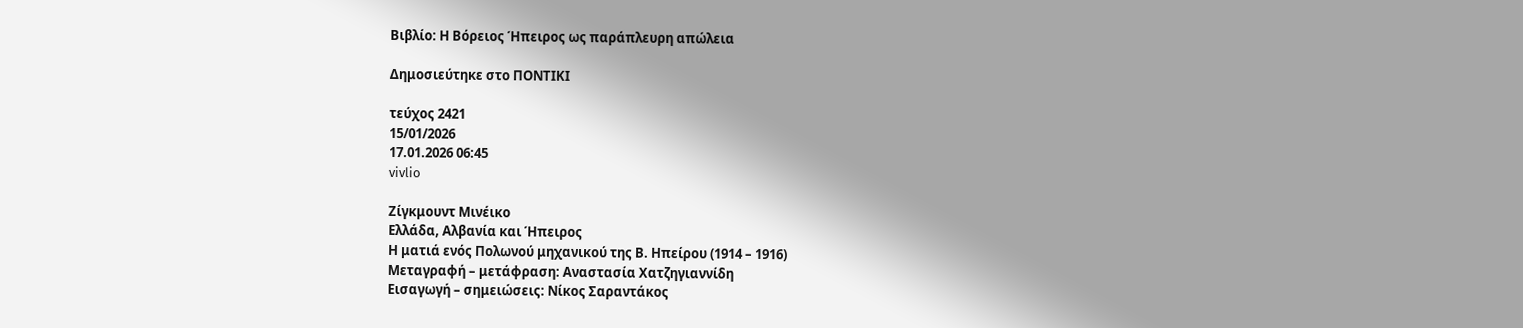Βιβλίο: Η Βόρειος Ήπειρος ως παράπλευρη απώλεια

Δημοσιεύτηκε στο ΠΟΝΤΙΚΙ

τεύχος 2421
15/01/2026
17.01.2026 06:45
vivlio

Ζίγκμουντ Μινέικο
Ελλάδα, Αλβανία και Ήπειρος
Η ματιά ενός Πολωνού μηχανικού της Β. Ηπείρου (1914 – 1916)
Μεταγραφή – μετάφραση: Αναστασία Χατζηγιαννίδη
Εισαγωγή – σημειώσεις: Νίκος Σαραντάκος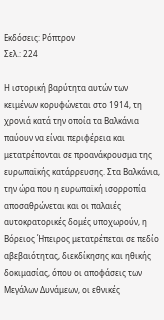Εκδόσεις: Ρόπτρον
Σελ.: 224

Η ιστορική βαρύτητα αυτών των κειμένων κορυφώνεται στο 1914, τη χρονιά κατά την οποία τα Βαλκάνια παύουν να είναι περιφέρεια και μετατρέπονται σε προανάκρουσμα της ευρωπαϊκής κατάρρευσης. Στα Βαλκάνια, την ώρα που η ευρωπαϊκή ισορροπία αποσαθρώνεται και οι παλαιές αυτοκρατορικές δομές υποχωρούν, η Βόρειος Ήπειρος μετατρέπεται σε πεδίο αβεβαιότητας, διεκδίκησης και ηθικής δοκιμασίας, όπου οι αποφάσεις των Μεγάλων Δυνάμεων, οι εθνικές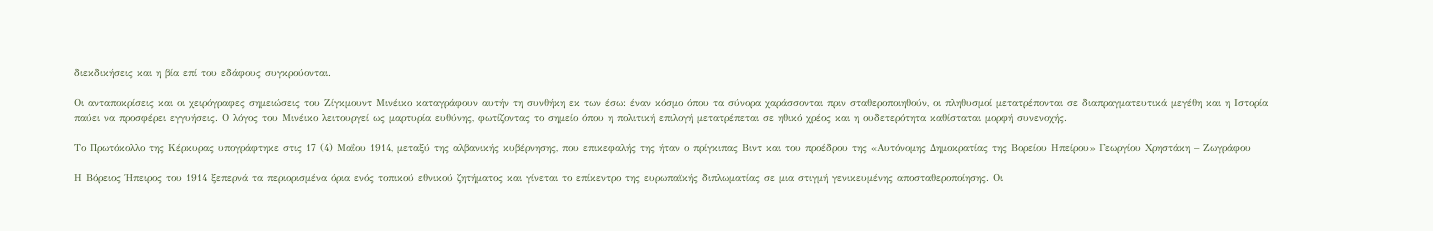διεκδικήσεις και η βία επί του εδάφους συγκρούονται.

Οι ανταποκρίσεις και οι χειρόγραφες σημειώσεις του Ζίγκμουντ Μινέικο καταγράφουν αυτήν τη συνθήκη εκ των έσω: έναν κόσμο όπου τα σύνορα χαράσσονται πριν σταθεροποιηθούν, οι πληθυσμοί μετατρέπονται σε διαπραγματευτικά μεγέθη και η Ιστορία παύει να προσφέρει εγγυήσεις. Ο λόγος του Μινέικο λειτουργεί ως μαρτυρία ευθύνης, φωτίζοντας το σημείο όπου η πολιτική επιλογή μετατρέπεται σε ηθικό χρέος και η ουδετερότητα καθίσταται μορφή συνενοχής.

Το Πρωτόκολλο της Κέρκυρας υπογράφτηκε στις 17 (4) Μαΐου 1914, μεταξύ της αλβανικής κυβέρνησης, που επικεφαλής της ήταν ο πρίγκιπας Βιντ και του προέδρου της «Αυτόνομης Δημοκρατίας της Βορείου Ηπείρου» Γεωργίου Χρηστάκη – Ζωγράφου

Η Βόρειος Ήπειρος του 1914 ξεπερνά τα περιορισμένα όρια ενός τοπικού εθνικού ζητήματος και γίνεται το επίκεντρο της ευρωπαϊκής διπλωματίας σε μια στιγμή γενικευμένης αποσταθεροποίησης. Οι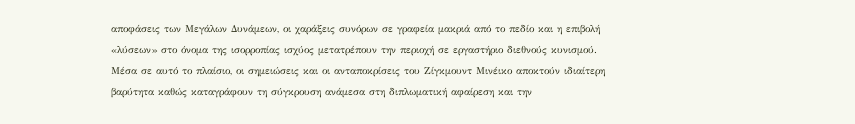αποφάσεις των Μεγάλων Δυνάμεων, οι χαράξεις συνόρων σε γραφεία μακριά από το πεδίο και η επιβολή «λύσεων» στο όνομα της ισορροπίας ισχύος μετατρέπουν την περιοχή σε εργαστήριο διεθνούς κυνισμού. Μέσα σε αυτό το πλαίσιο, οι σημειώσεις και οι ανταποκρίσεις του Ζίγκμουντ Μινέικο αποκτούν ιδιαίτερη βαρύτητα καθώς καταγράφουν τη σύγκρουση ανάμεσα στη διπλωματική αφαίρεση και την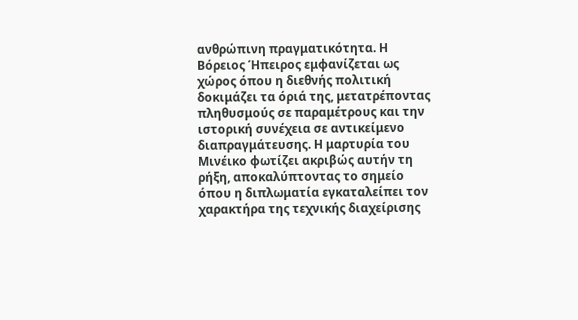ανθρώπινη πραγματικότητα. Η Βόρειος Ήπειρος εμφανίζεται ως χώρος όπου η διεθνής πολιτική δοκιμάζει τα όριά της, μετατρέποντας πληθυσμούς σε παραμέτρους και την ιστορική συνέχεια σε αντικείμενο διαπραγμάτευσης. Η μαρτυρία του Μινέικο φωτίζει ακριβώς αυτήν τη ρήξη, αποκαλύπτοντας το σημείο όπου η διπλωματία εγκαταλείπει τον χαρακτήρα της τεχνικής διαχείρισης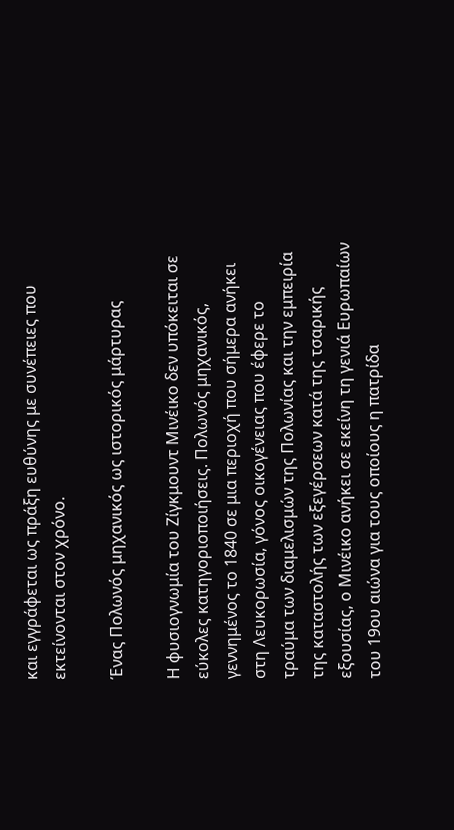και εγγράφεται ως πράξη ευθύνης με συνέπειες που εκτείνονται στον χρόνο.

Ένας Πολωνός μηχανικός ως ιστορικός μάρτυρας

Η φυσιογνωμία του Ζίγκμουντ Μινέικο δεν υπόκειται σε εύκολες κατηγοριοποιήσεις. Πολωνός μηχανικός, γεννημένος το 1840 σε μια περιοχή που σήμερα ανήκει στη Λευκορωσία, γόνος οικογένειας που έφερε το τραύμα των διαμελισμών της Πολωνίας και την εμπειρία της καταστολής των εξεγέρσεων κατά της τσαρικής εξουσίας, ο Μινέικο ανήκει σε εκείνη τη γενιά Ευρωπαίων του 19ου αιώνα για τους οποίους η πατρίδα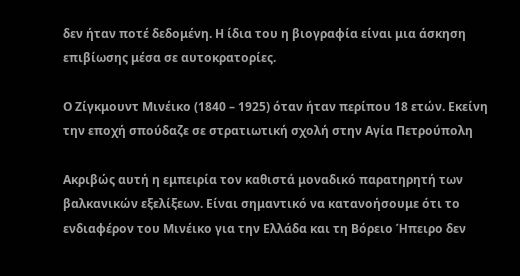δεν ήταν ποτέ δεδομένη. Η ίδια του η βιογραφία είναι μια άσκηση επιβίωσης μέσα σε αυτοκρατορίες.

Ο Ζίγκμουντ Μινέικο (1840 – 1925) όταν ήταν περίπου 18 ετών. Εκείνη την εποχή σπούδαζε σε στρατιωτική σχολή στην Αγία Πετρούπολη

Ακριβώς αυτή η εμπειρία τον καθιστά μοναδικό παρατηρητή των βαλκανικών εξελίξεων. Είναι σημαντικό να κατανοήσουμε ότι το ενδιαφέρον του Μινέικο για την Ελλάδα και τη Βόρειο Ήπειρο δεν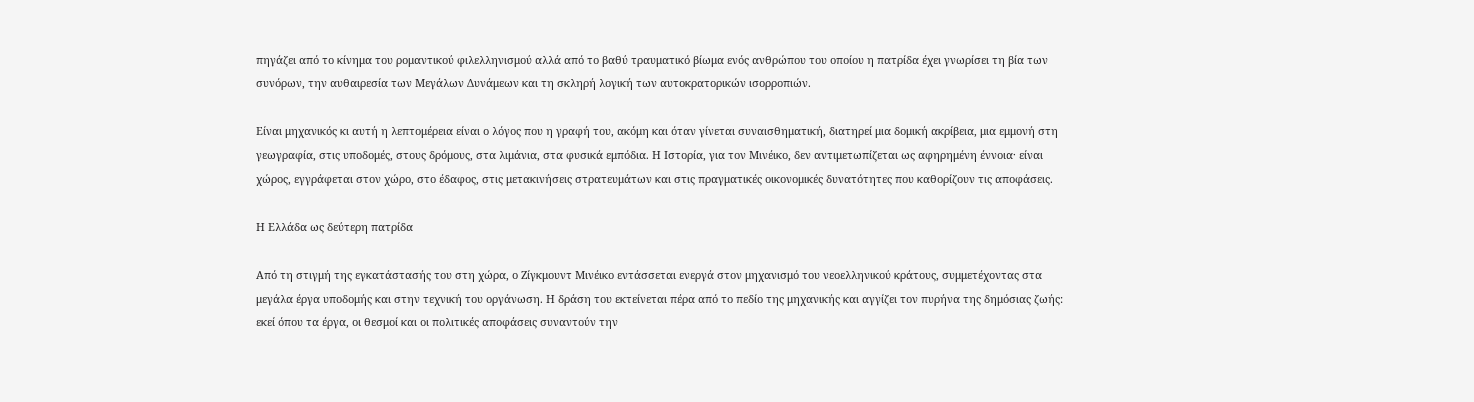πηγάζει από το κίνημα του ρομαντικού φιλελληνισμού αλλά από το βαθύ τραυματικό βίωμα ενός ανθρώπου του οποίου η πατρίδα έχει γνωρίσει τη βία των συνόρων, την αυθαιρεσία των Μεγάλων Δυνάμεων και τη σκληρή λογική των αυτοκρατορικών ισορροπιών.

Είναι μηχανικός κι αυτή η λεπτομέρεια είναι ο λόγος που η γραφή του, ακόμη και όταν γίνεται συναισθηματική, διατηρεί μια δομική ακρίβεια, μια εμμονή στη γεωγραφία, στις υποδομές, στους δρόμους, στα λιμάνια, στα φυσικά εμπόδια. Η Ιστορία, για τον Μινέικο, δεν αντιμετωπίζεται ως αφηρημένη έννοια· είναι χώρος, εγγράφεται στον χώρο, στο έδαφος, στις μετακινήσεις στρατευμάτων και στις πραγματικές οικονομικές δυνατότητες που καθορίζουν τις αποφάσεις.

Η Ελλάδα ως δεύτερη πατρίδα

Από τη στιγμή της εγκατάστασής του στη χώρα, ο Ζίγκμουντ Μινέικο εντάσσεται ενεργά στον μηχανισμό του νεοελληνικού κράτους, συμμετέχοντας στα μεγάλα έργα υποδομής και στην τεχνική του οργάνωση. Η δράση του εκτείνεται πέρα από το πεδίο της μηχανικής και αγγίζει τον πυρήνα της δημόσιας ζωής: εκεί όπου τα έργα, οι θεσμοί και οι πολιτικές αποφάσεις συναντούν την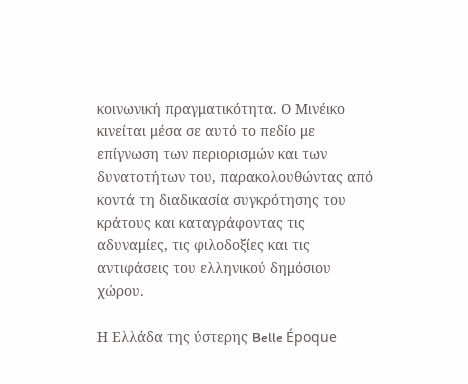κοινωνική πραγματικότητα. Ο Μινέικο κινείται μέσα σε αυτό το πεδίο με επίγνωση των περιορισμών και των δυνατοτήτων του, παρακολουθώντας από κοντά τη διαδικασία συγκρότησης του κράτους και καταγράφοντας τις αδυναμίες, τις φιλοδοξίες και τις αντιφάσεις του ελληνικού δημόσιου χώρου.

Η Ελλάδα της ύστερης Belle Époque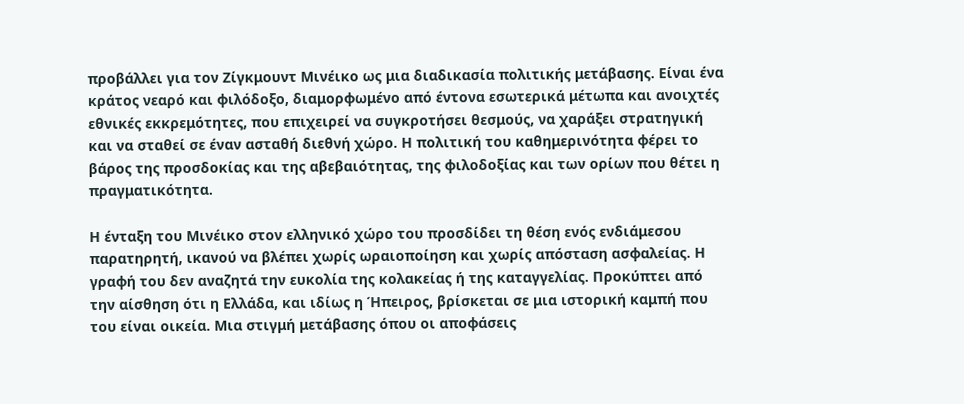προβάλλει για τον Ζίγκμουντ Μινέικο ως μια διαδικασία πολιτικής μετάβασης. Είναι ένα κράτος νεαρό και φιλόδοξο, διαμορφωμένο από έντονα εσωτερικά μέτωπα και ανοιχτές εθνικές εκκρεμότητες, που επιχειρεί να συγκροτήσει θεσμούς, να χαράξει στρατηγική και να σταθεί σε έναν ασταθή διεθνή χώρο. Η πολιτική του καθημερινότητα φέρει το βάρος της προσδοκίας και της αβεβαιότητας, της φιλοδοξίας και των ορίων που θέτει η πραγματικότητα.

Η ένταξη του Μινέικο στον ελληνικό χώρο του προσδίδει τη θέση ενός ενδιάμεσου παρατηρητή, ικανού να βλέπει χωρίς ωραιοποίηση και χωρίς απόσταση ασφαλείας. Η γραφή του δεν αναζητά την ευκολία της κολακείας ή της καταγγελίας. Προκύπτει από την αίσθηση ότι η Ελλάδα, και ιδίως η Ήπειρος, βρίσκεται σε μια ιστορική καμπή που του είναι οικεία. Μια στιγμή μετάβασης όπου οι αποφάσεις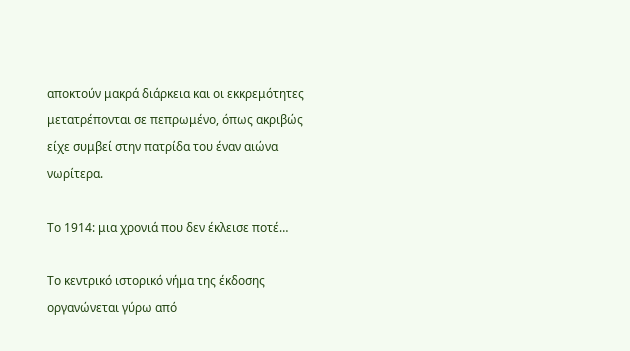αποκτούν μακρά διάρκεια και οι εκκρεμότητες μετατρέπονται σε πεπρωμένο, όπως ακριβώς είχε συμβεί στην πατρίδα του έναν αιώνα νωρίτερα.

Το 1914: μια χρονιά που δεν έκλεισε ποτέ…

Το κεντρικό ιστορικό νήμα της έκδοσης οργανώνεται γύρω από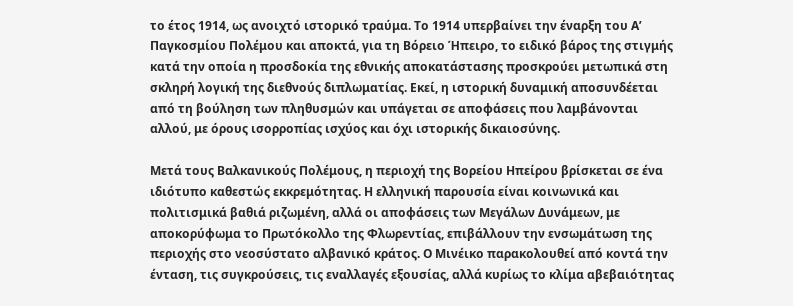το έτος 1914, ως ανοιχτό ιστορικό τραύμα. Το 1914 υπερβαίνει την έναρξη του Α’ Παγκοσμίου Πολέμου και αποκτά, για τη Βόρειο Ήπειρο, το ειδικό βάρος της στιγμής κατά την οποία η προσδοκία της εθνικής αποκατάστασης προσκρούει μετωπικά στη σκληρή λογική της διεθνούς διπλωματίας. Εκεί, η ιστορική δυναμική αποσυνδέεται από τη βούληση των πληθυσμών και υπάγεται σε αποφάσεις που λαμβάνονται αλλού, με όρους ισορροπίας ισχύος και όχι ιστορικής δικαιοσύνης.

Μετά τους Βαλκανικούς Πολέμους, η περιοχή της Βορείου Ηπείρου βρίσκεται σε ένα ιδιότυπο καθεστώς εκκρεμότητας. Η ελληνική παρουσία είναι κοινωνικά και πολιτισμικά βαθιά ριζωμένη, αλλά οι αποφάσεις των Μεγάλων Δυνάμεων, με αποκορύφωμα το Πρωτόκολλο της Φλωρεντίας, επιβάλλουν την ενσωμάτωση της περιοχής στο νεοσύστατο αλβανικό κράτος. Ο Μινέικο παρακολουθεί από κοντά την ένταση, τις συγκρούσεις, τις εναλλαγές εξουσίας, αλλά κυρίως το κλίμα αβεβαιότητας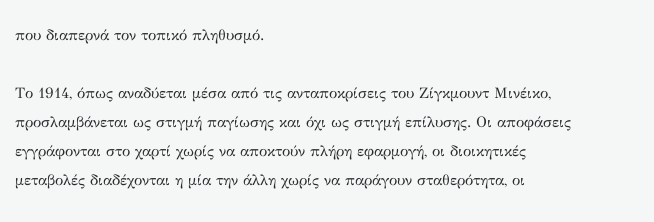που διαπερνά τον τοπικό πληθυσμό.

Το 1914, όπως αναδύεται μέσα από τις ανταποκρίσεις του Ζίγκμουντ Μινέικο, προσλαμβάνεται ως στιγμή παγίωσης και όχι ως στιγμή επίλυσης. Οι αποφάσεις εγγράφονται στο χαρτί χωρίς να αποκτούν πλήρη εφαρμογή, οι διοικητικές μεταβολές διαδέχονται η μία την άλλη χωρίς να παράγουν σταθερότητα, οι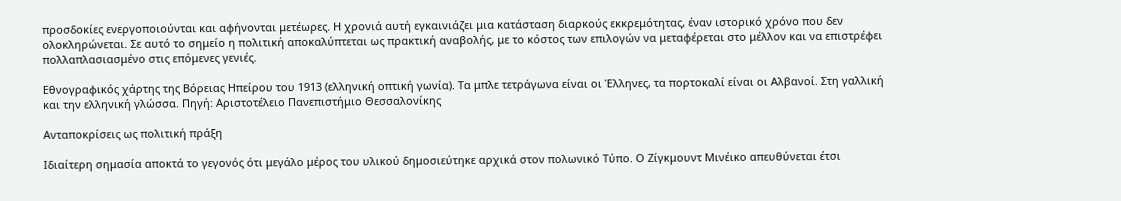προσδοκίες ενεργοποιούνται και αφήνονται μετέωρες. Η χρονιά αυτή εγκαινιάζει μια κατάσταση διαρκούς εκκρεμότητας, έναν ιστορικό χρόνο που δεν ολοκληρώνεται. Σε αυτό το σημείο η πολιτική αποκαλύπτεται ως πρακτική αναβολής, με το κόστος των επιλογών να μεταφέρεται στο μέλλον και να επιστρέφει πολλαπλασιασμένο στις επόμενες γενιές.

Εθνογραφικός χάρτης της Βόρειας Ηπείρου του 1913 (ελληνική οπτική γωνία). Τα μπλε τετράγωνα είναι οι Έλληνες, τα πορτοκαλί είναι οι Αλβανοί. Στη γαλλική και την ελληνική γλώσσα. Πηγή: Αριστοτέλειο Πανεπιστήμιο Θεσσαλονίκης

Ανταποκρίσεις ως πολιτική πράξη

Ιδιαίτερη σημασία αποκτά το γεγονός ότι μεγάλο μέρος του υλικού δημοσιεύτηκε αρχικά στον πολωνικό Τύπο. Ο Ζίγκμουντ Μινέικο απευθύνεται έτσι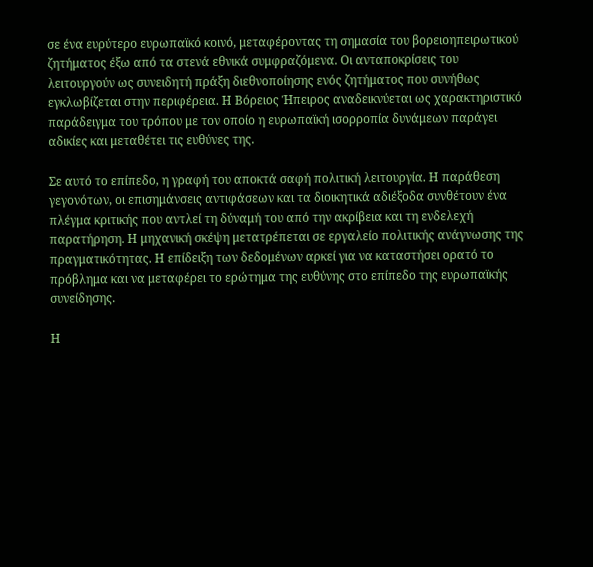σε ένα ευρύτερο ευρωπαϊκό κοινό, μεταφέροντας τη σημασία του βορειοηπειρωτικού ζητήματος έξω από τα στενά εθνικά συμφραζόμενα. Οι ανταποκρίσεις του λειτουργούν ως συνειδητή πράξη διεθνοποίησης ενός ζητήματος που συνήθως εγκλωβίζεται στην περιφέρεια. Η Βόρειος Ήπειρος αναδεικνύεται ως χαρακτηριστικό παράδειγμα του τρόπου με τον οποίο η ευρωπαϊκή ισορροπία δυνάμεων παράγει αδικίες και μεταθέτει τις ευθύνες της.

Σε αυτό το επίπεδο, η γραφή του αποκτά σαφή πολιτική λειτουργία. Η παράθεση γεγονότων, οι επισημάνσεις αντιφάσεων και τα διοικητικά αδιέξοδα συνθέτουν ένα πλέγμα κριτικής που αντλεί τη δύναμή του από την ακρίβεια και τη ενδελεχή παρατήρηση. Η μηχανική σκέψη μετατρέπεται σε εργαλείο πολιτικής ανάγνωσης της πραγματικότητας. Η επίδειξη των δεδομένων αρκεί για να καταστήσει ορατό το πρόβλημα και να μεταφέρει το ερώτημα της ευθύνης στο επίπεδο της ευρωπαϊκής συνείδησης.

Η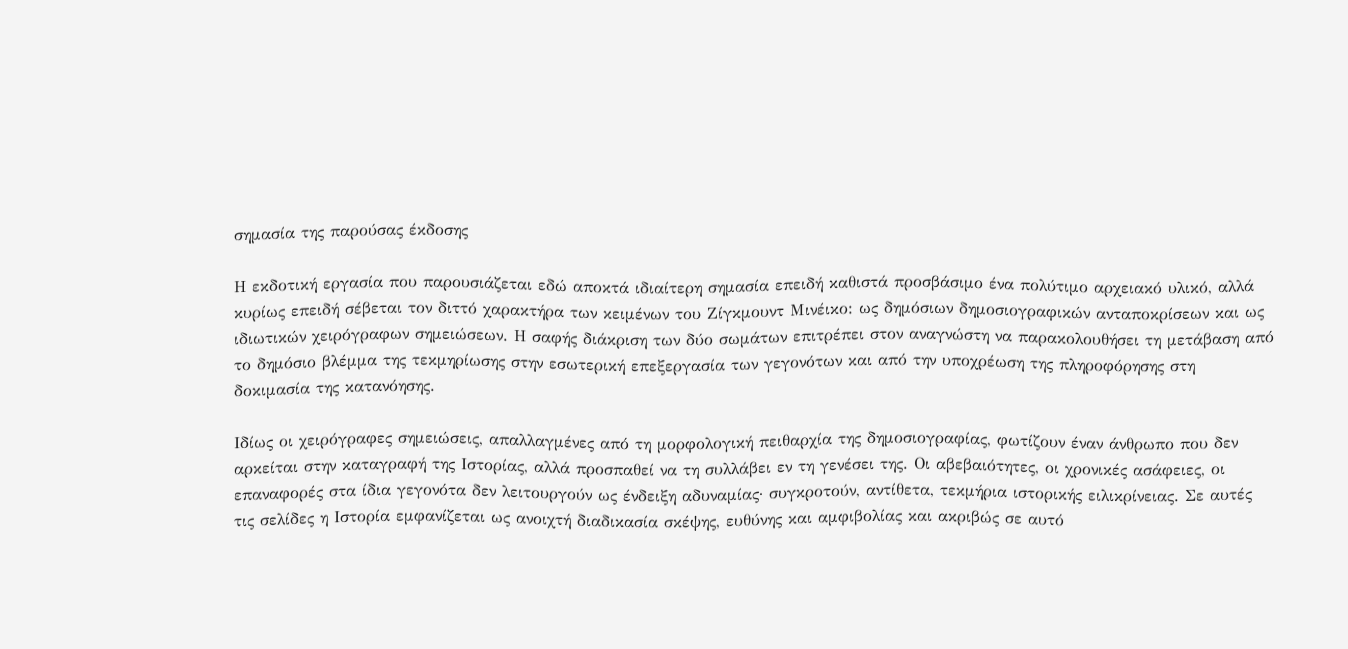σημασία της παρούσας έκδοσης

Η εκδοτική εργασία που παρουσιάζεται εδώ αποκτά ιδιαίτερη σημασία επειδή καθιστά προσβάσιμο ένα πολύτιμο αρχειακό υλικό, αλλά κυρίως επειδή σέβεται τον διττό χαρακτήρα των κειμένων του Ζίγκμουντ Μινέικο: ως δημόσιων δημοσιογραφικών ανταποκρίσεων και ως ιδιωτικών χειρόγραφων σημειώσεων. Η σαφής διάκριση των δύο σωμάτων επιτρέπει στον αναγνώστη να παρακολουθήσει τη μετάβαση από το δημόσιο βλέμμα της τεκμηρίωσης στην εσωτερική επεξεργασία των γεγονότων και από την υποχρέωση της πληροφόρησης στη δοκιμασία της κατανόησης.

Ιδίως οι χειρόγραφες σημειώσεις, απαλλαγμένες από τη μορφολογική πειθαρχία της δημοσιογραφίας, φωτίζουν έναν άνθρωπο που δεν αρκείται στην καταγραφή της Ιστορίας, αλλά προσπαθεί να τη συλλάβει εν τη γενέσει της. Οι αβεβαιότητες, οι χρονικές ασάφειες, οι επαναφορές στα ίδια γεγονότα δεν λειτουργούν ως ένδειξη αδυναμίας· συγκροτούν, αντίθετα, τεκμήρια ιστορικής ειλικρίνειας. Σε αυτές τις σελίδες η Ιστορία εμφανίζεται ως ανοιχτή διαδικασία σκέψης, ευθύνης και αμφιβολίας και ακριβώς σε αυτό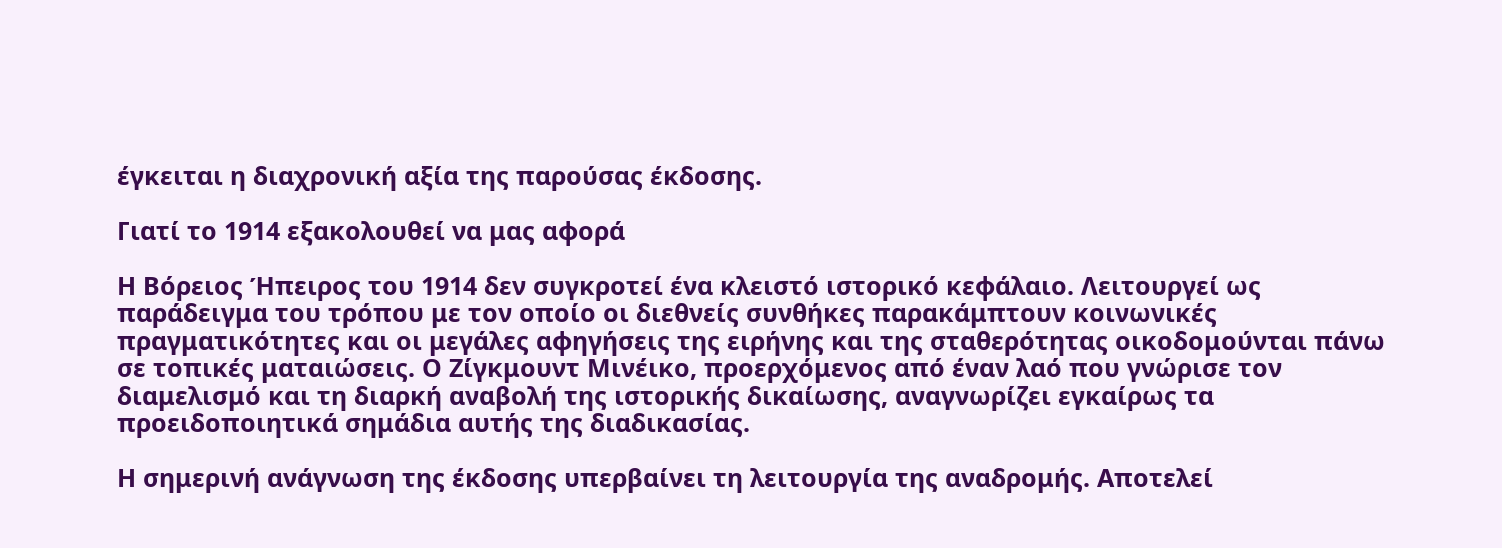έγκειται η διαχρονική αξία της παρούσας έκδοσης.

Γιατί το 1914 εξακολουθεί να μας αφορά

Η Βόρειος Ήπειρος του 1914 δεν συγκροτεί ένα κλειστό ιστορικό κεφάλαιο. Λειτουργεί ως παράδειγμα του τρόπου με τον οποίο οι διεθνείς συνθήκες παρακάμπτουν κοινωνικές πραγματικότητες και οι μεγάλες αφηγήσεις της ειρήνης και της σταθερότητας οικοδομούνται πάνω σε τοπικές ματαιώσεις. Ο Ζίγκμουντ Μινέικο, προερχόμενος από έναν λαό που γνώρισε τον διαμελισμό και τη διαρκή αναβολή της ιστορικής δικαίωσης, αναγνωρίζει εγκαίρως τα προειδοποιητικά σημάδια αυτής της διαδικασίας.

Η σημερινή ανάγνωση της έκδοσης υπερβαίνει τη λειτουργία της αναδρομής. Αποτελεί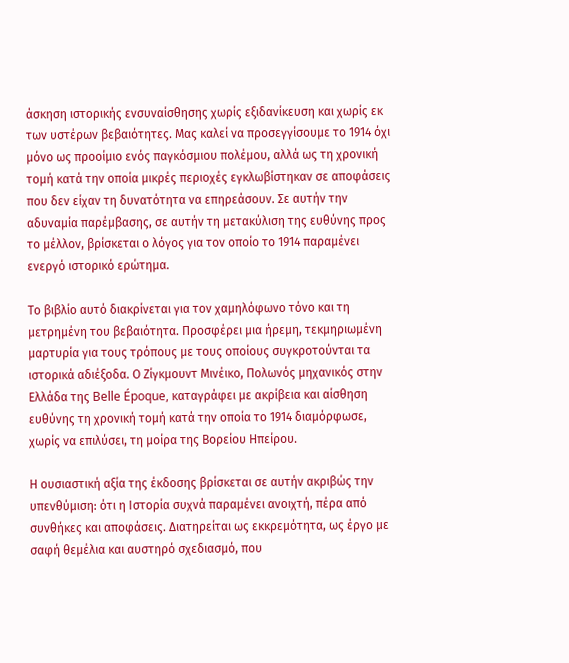άσκηση ιστορικής ενσυναίσθησης χωρίς εξιδανίκευση και χωρίς εκ των υστέρων βεβαιότητες. Μας καλεί να προσεγγίσουμε το 1914 όχι μόνο ως προοίμιο ενός παγκόσμιου πολέμου, αλλά ως τη χρονική τομή κατά την οποία μικρές περιοχές εγκλωβίστηκαν σε αποφάσεις που δεν είχαν τη δυνατότητα να επηρεάσουν. Σε αυτήν την αδυναμία παρέμβασης, σε αυτήν τη μετακύλιση της ευθύνης προς το μέλλον, βρίσκεται ο λόγος για τον οποίο το 1914 παραμένει ενεργό ιστορικό ερώτημα.

Το βιβλίο αυτό διακρίνεται για τον χαμηλόφωνο τόνο και τη μετρημένη του βεβαιότητα. Προσφέρει μια ήρεμη, τεκμηριωμένη μαρτυρία για τους τρόπους με τους οποίους συγκροτούνται τα ιστορικά αδιέξοδα. Ο Ζίγκμουντ Μινέικο, Πολωνός μηχανικός στην Ελλάδα της Belle Époque, καταγράφει με ακρίβεια και αίσθηση ευθύνης τη χρονική τομή κατά την οποία το 1914 διαμόρφωσε, χωρίς να επιλύσει, τη μοίρα της Βορείου Ηπείρου.

Η ουσιαστική αξία της έκδοσης βρίσκεται σε αυτήν ακριβώς την υπενθύμιση: ότι η Ιστορία συχνά παραμένει ανοιχτή, πέρα από συνθήκες και αποφάσεις. Διατηρείται ως εκκρεμότητα, ως έργο με σαφή θεμέλια και αυστηρό σχεδιασμό, που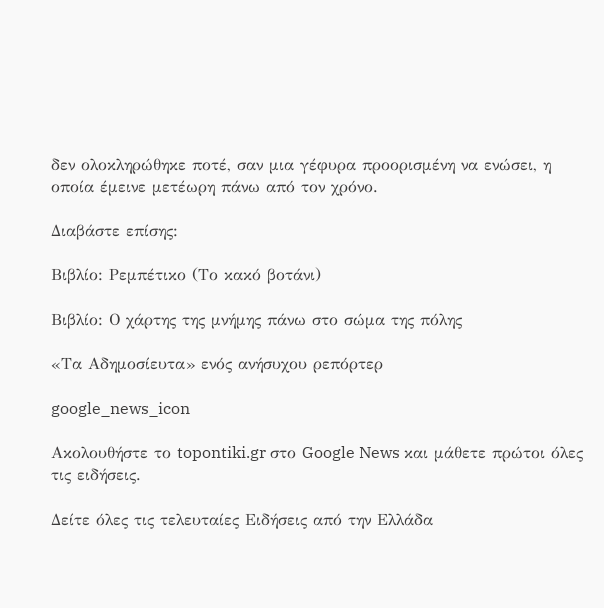δεν ολοκληρώθηκε ποτέ, σαν μια γέφυρα προορισμένη να ενώσει, η οποία έμεινε μετέωρη πάνω από τον χρόνο.

Διαβάστε επίσης:

Βιβλίο: Ρεμπέτικο (Το κακό βοτάνι)

Βιβλίο: Ο χάρτης της μνήμης πάνω στο σώμα της πόλης

«Τα Αδημοσίευτα» ενός ανήσυχου ρεπόρτερ

google_news_icon

Ακολουθήστε το topontiki.gr στο Google News και μάθετε πρώτοι όλες τις ειδήσεις.

Δείτε όλες τις τελευταίες Ειδήσεις από την Ελλάδα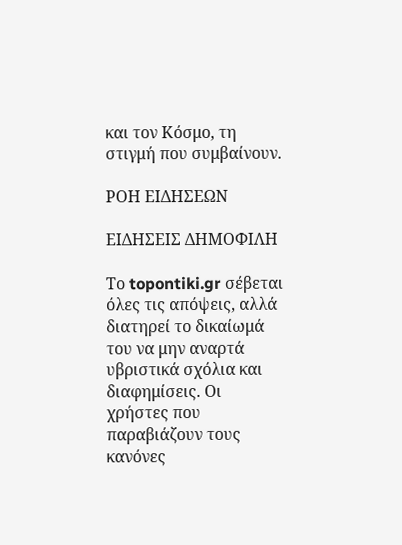και τον Κόσμο, τη στιγμή που συμβαίνουν.

ΡΟΗ ΕΙΔΗΣΕΩΝ

ΕΙΔΗΣΕΙΣ ΔΗΜΟΦΙΛΗ

Το topontiki.gr σέβεται όλες τις απόψεις, αλλά διατηρεί το δικαίωμά του να μην αναρτά υβριστικά σχόλια και διαφημίσεις. Οι χρήστες που παραβιάζουν τους κανόνες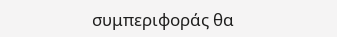συμπεριφοράς θα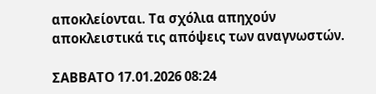αποκλείονται. Τα σχόλια απηχούν αποκλειστικά τις απόψεις των αναγνωστών.

ΣΑΒΒΑΤΟ 17.01.2026 08:24